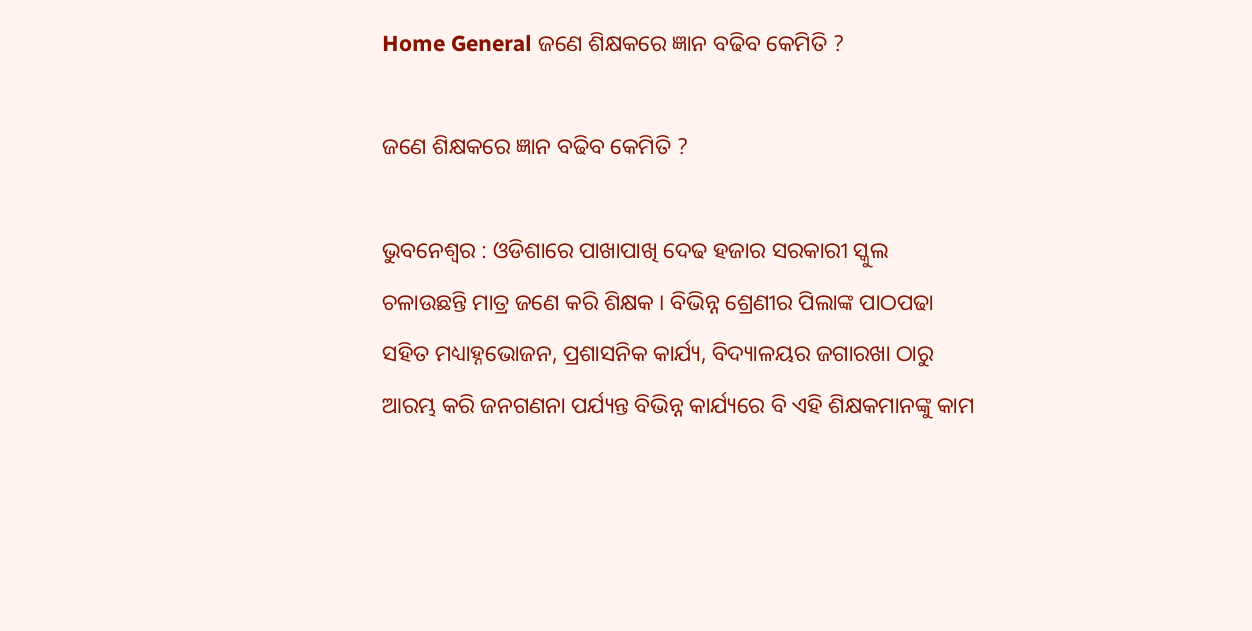Home General ଜଣେ ଶିକ୍ଷକରେ ଜ୍ଞାନ ବଢିବ କେମିତି ?

ଜଣେ ଶିକ୍ଷକରେ ଜ୍ଞାନ ବଢିବ କେମିତି ?

ଭୁବନେଶ୍ୱର : ଓଡିଶାରେ ପାଖାପାଖି ଦେଢ ହଜାର ସରକାରୀ ସ୍କୁଲ ଚଳାଉଛନ୍ତି ମାତ୍ର ଜଣେ କରି ଶିକ୍ଷକ । ବିଭିନ୍ନ ଶ୍ରେଣୀର ପିଲାଙ୍କ ପାଠପଢା ସହିତ ମଧ୍ୟାହ୍ନଭୋଜନ, ପ୍ରଶାସନିକ କାର୍ଯ୍ୟ, ବିଦ୍ୟାଳୟର ଜଗାରଖା ଠାରୁ ଆରମ୍ଭ କରି ଜନଗଣନା ପର୍ଯ୍ୟନ୍ତ ବିଭିନ୍ନ କାର୍ଯ୍ୟରେ ବି ଏହି ଶିକ୍ଷକମାନଙ୍କୁ କାମ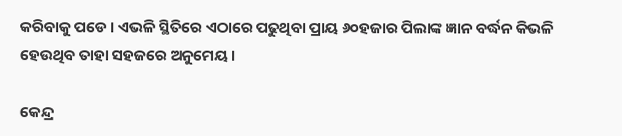କରିବାକୁ ପଡେ । ଏଭଳି ସ୍ଥିତିରେ ଏଠାରେ ପଢୁଥିବା ପ୍ରାୟ ୬୦ହଜାର ପିଲାଙ୍କ ଜ୍ଞାନ ବର୍ଦ୍ଧନ କିଭଳି ହେଉଥିବ ତାହା ସହଜରେ ଅନୁମେୟ ।

କେନ୍ଦ୍ର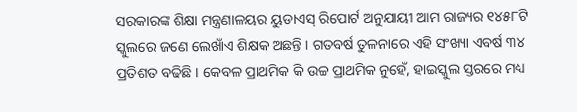ସରକାରଙ୍କ ଶିକ୍ଷା ମନ୍ତ୍ରଣାଳୟର ୟୁଡାଏସ୍‍ ରିପୋର୍ଟ ଅନୁଯାୟୀ ଆମ ରାଜ୍ୟର ୧୪୫୮ଟି ସ୍କୁଲରେ ଜଣେ ଲେଖାଁଏ ଶିକ୍ଷକ ଅଛନ୍ତି । ଗତବର୍ଷ ତୁଳନାରେ ଏହି ସଂଖ୍ୟା ଏବର୍ଷ ୩୪ ପ୍ରତିଶତ ବଢିଛି । କେବଳ ପ୍ରାଥମିକ କି ଉଚ୍ଚ ପ୍ରାଥମିକ ନୁହେଁ, ହାଇସ୍କୁଲ ସ୍ତରରେ ମଧ୍ୟ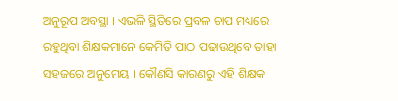ଅନୁରୂପ ଅବସ୍ଥା । ଏଭଳି ସ୍ଥିତିରେ ପ୍ରବଳ ଚାପ ମଧ୍ୟରେ ରହୁଥିବା ଶିକ୍ଷକମାନେ କେମିତି ପାଠ ପଢାଉଥିବେ ତାହା ସହଜରେ ଅନୁମେୟ । କୌଣସି କାରଣରୁ ଏହି ଶିକ୍ଷକ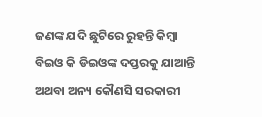ଜଣଙ୍କ ଯଦି ଛୁଟିରେ ରୁହନ୍ତି କିମ୍ବା ବିଇଓ କି ଡିଇଓଙ୍କ ଦପ୍ତରକୁ ଯାଆନ୍ତି ଅଥବା ଅନ୍ୟ କୌଣସି ସରକାରୀ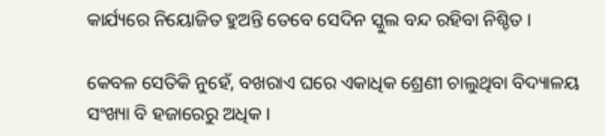କାର୍ଯ୍ୟରେ ନିୟୋଜିତ ହୁଅନ୍ତି ତେବେ ସେଦିନ ସ୍କୁଲ ବନ୍ଦ ରହିବା ନିଶ୍ଚିତ ।

କେବଳ ସେତିକି ନୁହେଁ, ବଖରାଏ ଘରେ ଏକାଧିକ ଶ୍ରେଣୀ ଚାଲୁଥିବା ବିଦ୍ୟାଳୟ ସଂଖ୍ୟା ବି ହଜାରେରୁ ଅଧିକ ।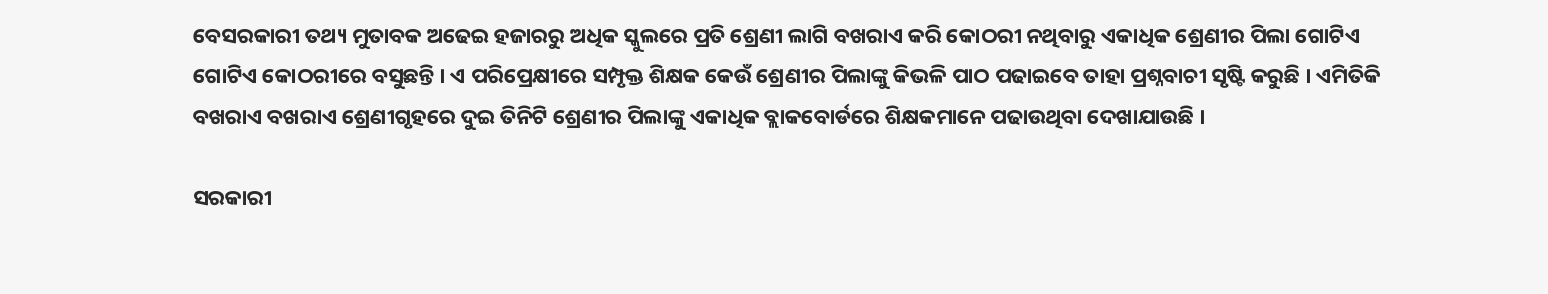ବେସରକାରୀ ତଥ୍ୟ ମୁତାବକ ଅଢେଇ ହଜାରରୁ ଅଧିକ ସ୍କୁଲରେ ପ୍ରତି ଶ୍ରେଣୀ ଲାଗି ବଖରାଏ କରି କୋଠରୀ ନଥିବାରୁ ଏକାଧିକ ଶ୍ରେଣୀର ପିଲା ଗୋଟିଏ ଗୋଟିଏ କୋଠରୀରେ ବସୁଛନ୍ତି । ଏ ପରିପ୍ରେକ୍ଷୀରେ ସମ୍ପୃକ୍ତ ଶିକ୍ଷକ କେଉଁ ଶ୍ରେଣୀର ପିଲାଙ୍କୁ କିଭଳି ପାଠ ପଢାଇବେ ତାହା ପ୍ରଶ୍ନବାଚୀ ସୃଷ୍ଟି କରୁଛି । ଏମିତିକି ବଖରାଏ ବଖରାଏ ଶ୍ରେଣୀଗୃହରେ ଦୁଇ ତିନିଟି ଶ୍ରେଣୀର ପିଲାଙ୍କୁ ଏକାଧିକ ବ୍ଲାକବୋର୍ଡରେ ଶିକ୍ଷକମାନେ ପଢାଉଥିବା ଦେଖାଯାଉଛି ।

ସରକାରୀ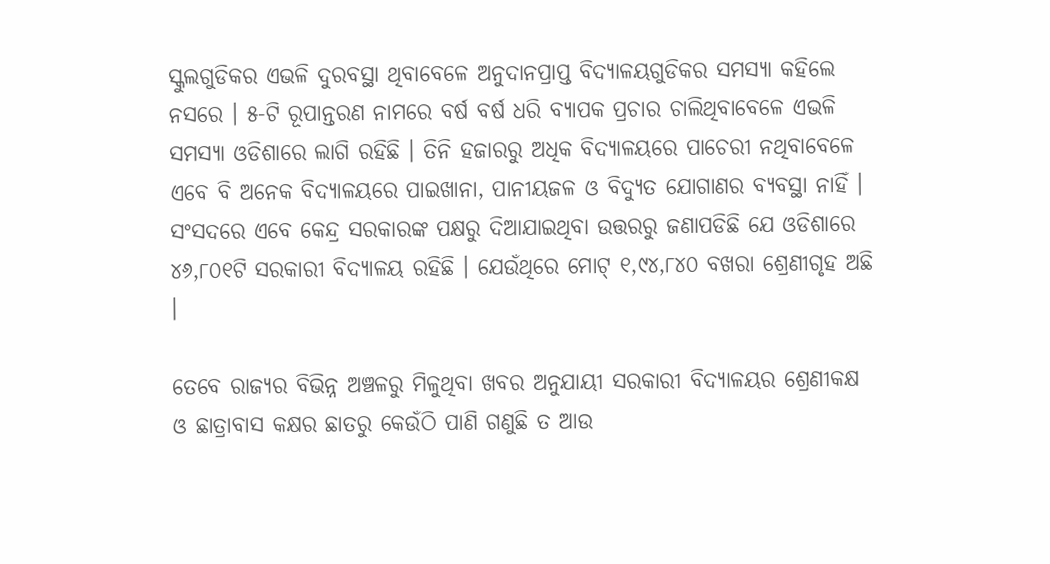ସ୍କୁଲଗୁଡିକର ଏଭଳି ଦୁରବସ୍ଥା ଥିବାବେଳେ ଅନୁଦାନପ୍ରାପ୍ତ ବିଦ୍ୟାଳୟଗୁଡିକର ସମସ୍ୟା କହିଲେ ନସରେ । ୫-ଟି ରୂପାନ୍ତରଣ ନାମରେ ବର୍ଷ ବର୍ଷ ଧରି ବ୍ୟାପକ ପ୍ରଚାର ଚାଲିଥିବାବେଳେ ଏଭଳି ସମସ୍ୟା ଓଡିଶାରେ ଲାଗି ରହିଛି । ତିନି ହଜାରରୁ ଅଧିକ ବିଦ୍ୟାଳୟରେ ପାଚେରୀ ନଥିବାବେଳେ ଏବେ ବି ଅନେକ ବିଦ୍ୟାଳୟରେ ପାଇଖାନା, ପାନୀୟଜଳ ଓ ବିଦ୍ୟୁତ ଯୋଗାଣର ବ୍ୟବସ୍ଥା ନାହିଁ । ସଂସଦରେ ଏବେ କେନ୍ଦ୍ର ସରକାରଙ୍କ ପକ୍ଷରୁ ଦିଆଯାଇଥିବା ଉତ୍ତରରୁ ଜଣାପଡିଛି ଯେ ଓଡିଶାରେ ୪୬,୮୦୧ଟି ସରକାରୀ ବିଦ୍ୟାଳୟ ରହିଛି । ଯେଉଁଥିରେ ମୋଟ୍‍ ୧,୯୪,୮୪୦ ବଖରା ଶ୍ରେଣୀଗୃହ ଅଛି ।

ତେବେ ରାଜ୍ୟର ବିଭିନ୍ନ ଅଞ୍ଚଳରୁ ମିଳୁଥିବା ଖବର ଅନୁଯାୟୀ ସରକାରୀ ବିଦ୍ୟାଳୟର ଶ୍ରେଣୀକକ୍ଷ ଓ ଛାତ୍ରାବାସ କକ୍ଷର ଛାତରୁ କେଉଁଠି ପାଣି ଗଣୁଛି ତ ଆଉ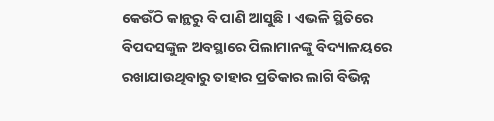କେଉଁଠି କାନ୍ଥରୁ ବି ପାଣି ଆସୁଛି । ଏଭଳି ସ୍ଥିତିରେ ବିପଦସଙ୍କୁଳ ଅବସ୍ଥାରେ ପିଲାମାନଙ୍କୁ ବିଦ୍ୟାଳୟରେ ରଖାଯାଉଥିବାରୁ ତାହାର ପ୍ରତିକାର ଲାଗି ବିଭିନ୍ନ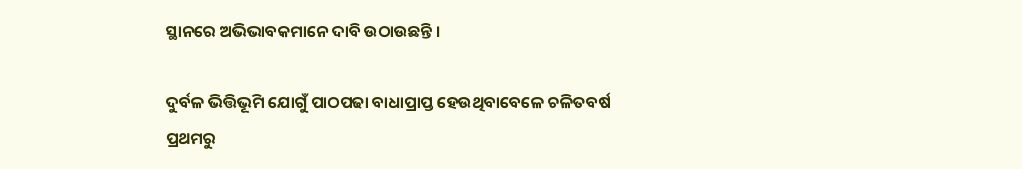ସ୍ଥାନରେ ଅଭିଭାବକମାନେ ଦାବି ଉଠାଉଛନ୍ତି ।

ଦୁର୍ବଳ ଭିତ୍ତିଭୂମି ଯୋଗୁଁ ପାଠପଢା ବାଧାପ୍ରାପ୍ତ ହେଉଥିବାବେଳେ ଚଳିତବର୍ଷ ପ୍ରଥମରୁ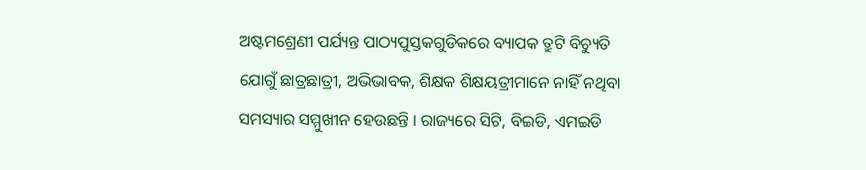ଅଷ୍ଟମଶ୍ରେଣୀ ପର୍ଯ୍ୟନ୍ତ ପାଠ୍ୟପୁସ୍ତକଗୁଡିକରେ ବ୍ୟାପକ ତ୍ରୁଟି ବିଚ୍ୟୁତି ଯୋଗୁଁ ଛାତ୍ରଛାତ୍ରୀ, ଅଭିଭାବକ, ଶିକ୍ଷକ ଶିକ୍ଷୟତ୍ରୀମାନେ ନାହିଁ ନଥିବା ସମସ୍ୟାର ସମ୍ମୁଖୀନ ହେଉଛନ୍ତି । ରାଜ୍ୟରେ ସିଟି, ବିଇଡି, ଏମଇଡି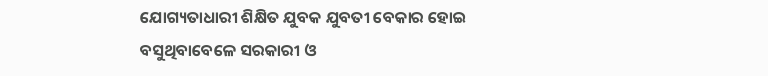ଯୋଗ୍ୟତାଧାରୀ ଶିକ୍ଷିତ ଯୁବକ ଯୁବତୀ ବେକାର ହୋଇ ବସୁଥିବାବେଳେ ସରକାରୀ ଓ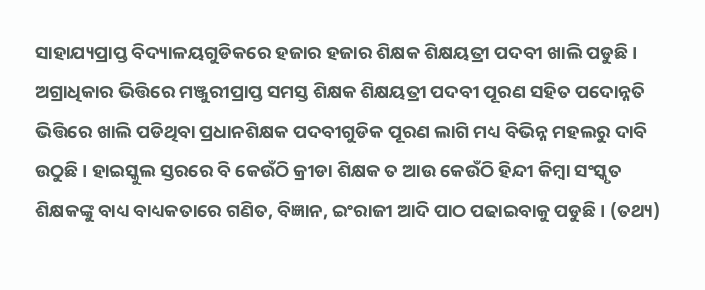ସାହାଯ୍ୟପ୍ରାପ୍ତ ବିଦ୍ୟାଳୟଗୁଡିକରେ ହଜାର ହଜାର ଶିକ୍ଷକ ଶିକ୍ଷୟତ୍ରୀ ପଦବୀ ଖାଲି ପଡୁଛି । ଅଗ୍ରାଧିକାର ଭିତ୍ତିରେ ମଞ୍ଜୁରୀପ୍ରାପ୍ତ ସମସ୍ତ ଶିକ୍ଷକ ଶିକ୍ଷୟତ୍ରୀ ପଦବୀ ପୂରଣ ସହିତ ପଦୋନ୍ନତି ଭିତ୍ତିରେ ଖାଲି ପଡିଥିବା ପ୍ରଧାନଶିକ୍ଷକ ପଦବୀଗୁଡିକ ପୂରଣ ଲାଗି ମଧ୍ୟ ବିଭିନ୍ନ ମହଲରୁ ଦାବି ଉଠୁଛି । ହାଇସ୍କୁଲ ସ୍ତରରେ ବି କେଉଁଠି କ୍ରୀଡା ଶିକ୍ଷକ ତ ଆଉ କେଉଁଠି ହିନ୍ଦୀ କିମ୍ବା ସଂସ୍କୃତ ଶିକ୍ଷକଙ୍କୁ ବାଧ୍ୟ ବାଧ୍ୟକତାରେ ଗଣିତ, ବିଜ୍ଞାନ, ଇଂରାଜୀ ଆଦି ପାଠ ପଢାଇବାକୁ ପଡୁଛି । (ତଥ୍ୟ)